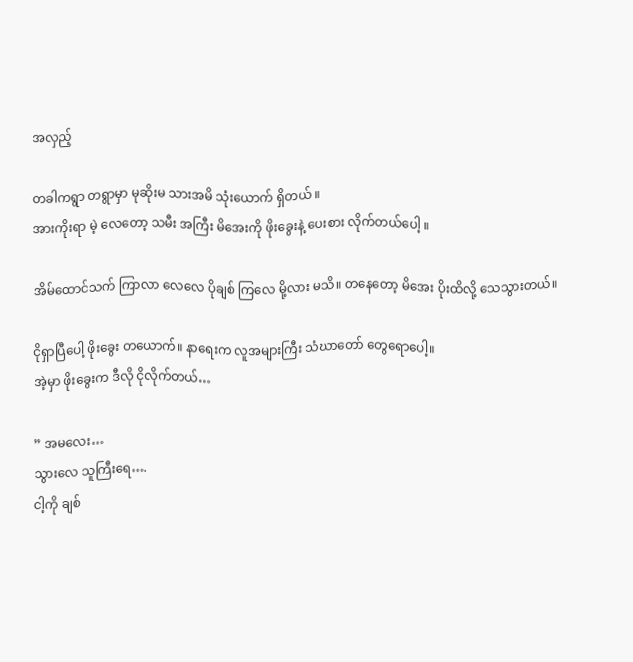အလှည့်

တခါကရွာ တရွာမှာ မုဆိုးမ သားအမိ သုံးယောက် ရှိတယ် ။
အားကိုးရာ မဲ့ လေတော့ သမီး အကြီး မိအေးကို ဖိုးခွေးနဲ့ ပေးစား လိုက်တယ်ပေါ့ ။

အိမ်ထောင်သက် ကြာလာ လေလေ ပိုချစ် ကြလေ မို့လား မသိ။ တနေတော့ မိအေး ပိုးထိလို့ သေသွားတယ်။

ငိုရှာပြီပေါ့ ဖိုးခွေး တယောက်။ နာရေးက လူအများကြီး သံဃာတော် တွေရောပေါ့။
အဲ့မှာ ဖိုးခွေးက ဒီလို ငိုလိုက်တယ်…

” အမလေး…
သွားလေ သူကြီးရေ….
ငါ့ကို ချစ်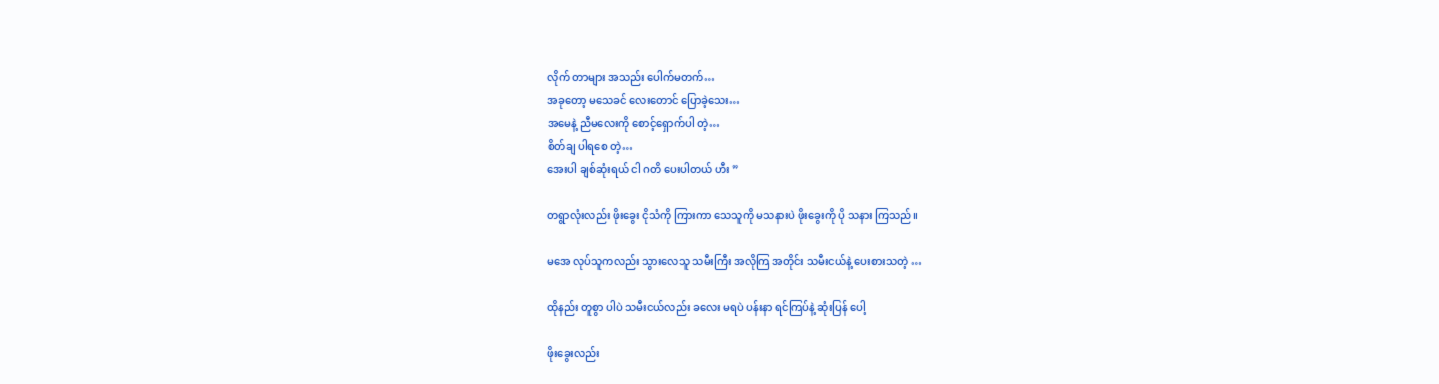လိုက် တာများ အသည်း ပေါက်မတက်…
အခုတော့ မသေခင် လေးတောင် ပြောခဲ့သေး…
အမေနဲ့ ညီမလေးကို စောင့်ရှောက်ပါ တဲ့…
စိတ်ချ ပါရစေ တဲ့…
အေးပါ ချစ်ဆုံးရယ် ငါ ဂတိ ပေးပါတယ် ဟီး ”

တရွာလုံးလည်း ဖိုးခွေး ငိုသံကို ကြားကာ သေသူကို မသနားပဲ ဖိုးခွေးကို ပို သနား ကြသည်။

မအေ လုပ်သူကလည်း သွားလေသူ သမီးကြီး အလိုကြ အတိုင်း သမီးငယ်နဲ့ ပေးစားသတဲ့ …

ထိုနည်း တူစွာ ပါပဲ သမီးငယ်လည်း ခလေး မရပဲ ပန်းနာ ရင်ကြပ်နဲ့ ဆုံးပြန် ပေါ့

ဖိုးခွေးလည်း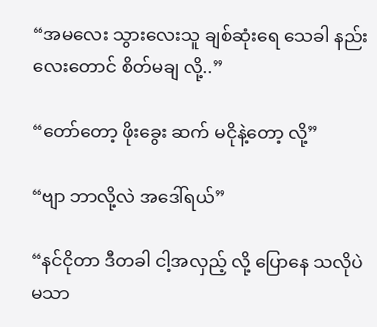“အမလေး သွားလေးသူ ချစ်ဆုံးရေ သေခါ နည်းလေးတောင် စိတ်မချ လို့..”

“တော်တော့ ဖိုးခွေး ဆက် မငိုနဲ့တော့ လို့”

“ဗျာ ဘာလို့လဲ အဒေါ်ရယ်”

“နင်ငိုတာ ဒီတခါ ငါ့အလှည့် လို့ ပြောနေ သလိုပဲ မသာ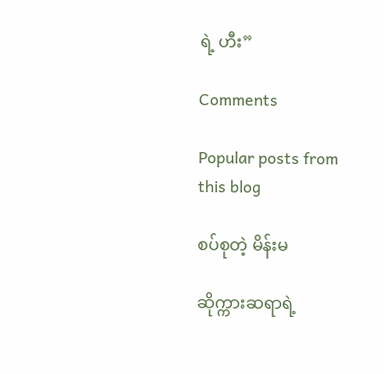ရဲ့ ဟီး”

Comments

Popular posts from this blog

စပ်စုတဲ့ မိန်းမ

ဆိုက္ကားဆရာရဲ့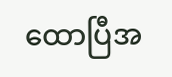ထောပြီအ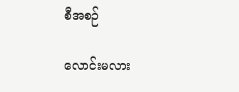စီအစဉ်

လောင်းမလား